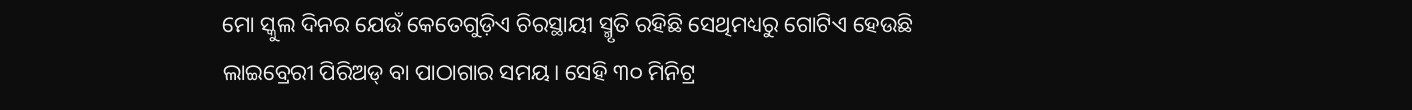ମୋ ସ୍କୁଲ ଦିନର ଯେଉଁ କେତେଗୁଡ଼ିଏ ଚିରସ୍ଥାୟୀ ସ୍ମୃତି ରହିଛି ସେଥିମଧ୍ୟରୁ ଗୋଟିଏ ହେଉଛି ଲାଇବ୍ରେରୀ ପିରିଅଡ୍ ବା ପାଠାଗାର ସମୟ। ସେହି ୩୦ ମିନିଟ୍ର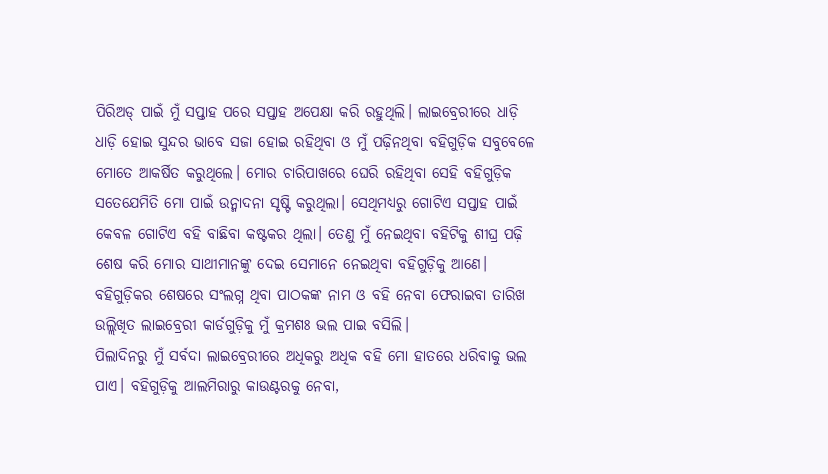ପିରିଅଡ୍ ପାଇଁ ମୁଁ ସପ୍ତାହ ପରେ ସପ୍ତାହ ଅପେକ୍ଷା କରି ରହୁଥିଲି। ଲାଇବ୍ରେରୀରେ ଧାଡ଼ି ଧାଡ଼ି ହୋଇ ସୁନ୍ଦର ଭାବେ ସଜା ହୋଇ ରହିଥିବା ଓ ମୁଁ ପଢ଼ିନଥିବା ବହିଗୁଡ଼ିକ ସବୁବେଳେ ମୋତେ ଆକର୍ଷିତ କରୁଥିଲେ। ମୋର ଚାରିପାଖରେ ଘେରି ରହିଥିବା ସେହି ବହିଗୁଡ଼ିକ ସତେଯେମିତି ମୋ ପାଇଁ ଉନ୍ମାଦନା ସୃଷ୍ଟି କରୁଥିଲା। ସେଥିମଧ୍ୟରୁ ଗୋଟିଏ ସପ୍ତାହ ପାଇଁ କେବଳ ଗୋଟିଏ ବହି ବାଛିବା କଷ୍ଟକର ଥିଲା। ତେଣୁ ମୁଁ ନେଇଥିବା ବହିଟିକୁ ଶୀଘ୍ର ପଢ଼ି ଶେଷ କରି ମୋର ସାଥୀମାନଙ୍କୁ ଦେଇ ସେମାନେ ନେଇଥିବା ବହିଗୁଡ଼ିକୁ ଆଣେ। ବହିଗୁଡ଼ିକର ଶେଷରେ ସଂଲଗ୍ନ ଥିବା ପାଠକଙ୍କ ନାମ ଓ ବହି ନେବା ଫେରାଇବା ତାରିଖ ଉଲ୍ଲିଖିତ ଲାଇବ୍ରେରୀ କାର୍ଡଗୁଡ଼ିକୁ ମୁଁ କ୍ରମଶଃ ଭଲ ପାଇ ବସିଲି।
ପିଲାଦିନରୁ ମୁଁ ସର୍ବଦା ଲାଇବ୍ରେରୀରେ ଅଧିକରୁ ଅଧିକ ବହି ମୋ ହାତରେ ଧରିବାକୁ ଭଲ ପାଏ। ବହିଗୁଡ଼ିକୁ ଆଲମିରାରୁ କାଉଣ୍ଟରକୁ ନେବା,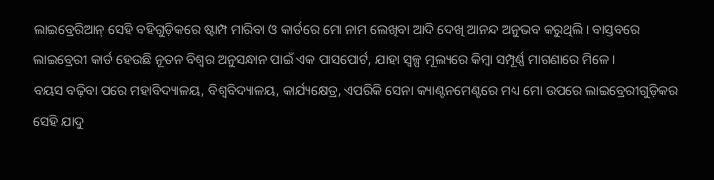ଲାଇବ୍ରେରିଆନ୍ ସେହି ବହିଗୁଡ଼ିକରେ ଷ୍ଟାମ୍ପ ମାରିବା ଓ କାର୍ଡରେ ମୋ ନାମ ଲେଖିବା ଆଦି ଦେଖି ଆନନ୍ଦ ଅନୁଭବ କରୁଥିଲି। ବାସ୍ତବରେ ଲାଇବ୍ରେରୀ କାର୍ଡ ହେଉଛି ନୂତନ ବିଶ୍ୱର ଅନୁସନ୍ଧାନ ପାଇଁ ଏକ ପାସପୋର୍ଟ, ଯାହା ସ୍ୱଳ୍ପ ମୂଲ୍ୟରେ କିମ୍ବା ସମ୍ପୂର୍ଣ୍ଣ ମାଗଣାରେ ମିଳେ।
ବୟସ ବଢ଼ିବା ପରେ ମହାବିଦ୍ୟାଳୟ, ବିଶ୍ୱବିଦ୍ୟାଳୟ, କାର୍ଯ୍ୟକ୍ଷେତ୍ର, ଏପରିକି ସେନା କ୍ୟାଣ୍ଟନମେଣ୍ଟରେ ମଧ୍ୟ ମୋ ଉପରେ ଲାଇବ୍ରେରୀଗୁଡ଼ିକର ସେହି ଯାଦୁ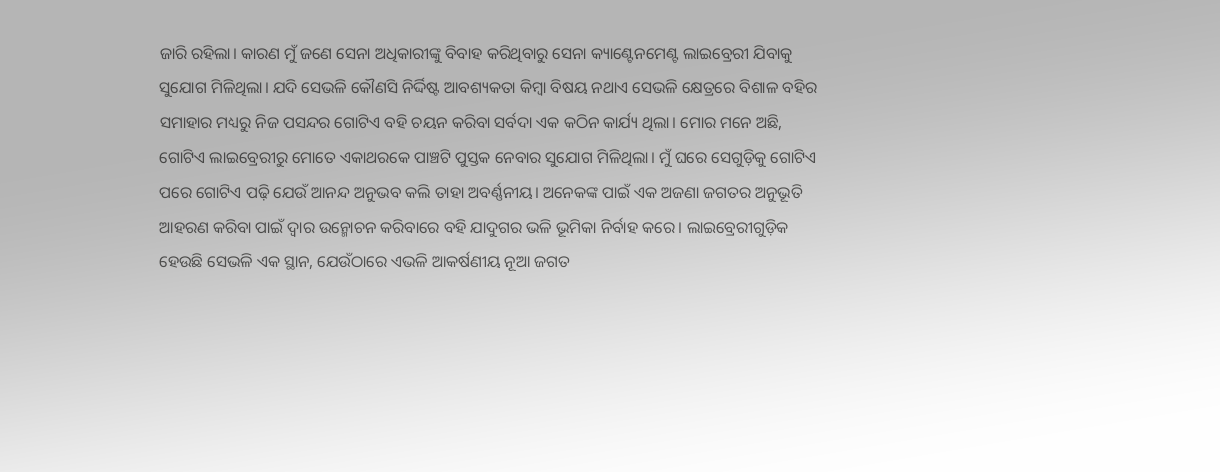ଜାରି ରହିଲା। କାରଣ ମୁଁ ଜଣେ ସେନା ଅଧିକାରୀଙ୍କୁ ବିବାହ କରିଥିବାରୁ ସେନା କ୍ୟାଣ୍ଟେନମେଣ୍ଟ ଲାଇବ୍ରେରୀ ଯିବାକୁ ସୁଯୋଗ ମିଳିଥିଲା। ଯଦି ସେଭଳି କୌଣସି ନିର୍ଦ୍ଦିଷ୍ଟ ଆବଶ୍ୟକତା କିମ୍ବା ବିଷୟ ନଥାଏ ସେଭଳି କ୍ଷେତ୍ରରେ ବିଶାଳ ବହିର ସମାହାର ମଧ୍ୟରୁ ନିଜ ପସନ୍ଦର ଗୋଟିଏ ବହି ଚୟନ କରିବା ସର୍ବଦା ଏକ କଠିନ କାର୍ଯ୍ୟ ଥିଲା। ମୋର ମନେ ଅଛି, ଗୋଟିଏ ଲାଇବ୍ରେରୀରୁ ମୋତେ ଏକାଥରକେ ପାଞ୍ଚଟି ପୁସ୍ତକ ନେବାର ସୁଯୋଗ ମିଳିଥିଲା। ମୁଁ ଘରେ ସେଗୁଡ଼ିକୁ ଗୋଟିଏ ପରେ ଗୋଟିଏ ପଢ଼ି ଯେଉଁ ଆନନ୍ଦ ଅନୁଭବ କଲି ତାହା ଅବର୍ଣ୍ଣନୀୟ। ଅନେକଙ୍କ ପାଇଁ ଏକ ଅଜଣା ଜଗତର ଅନୁଭୂତି ଆହରଣ କରିବା ପାଇଁ ଦ୍ୱାର ଉନ୍ମୋଚନ କରିବାରେ ବହି ଯାଦୁଗର ଭଳି ଭୂମିକା ନିର୍ବାହ କରେ। ଲାଇବ୍ରେରୀଗୁଡ଼ିକ ହେଉଛି ସେଭଳି ଏକ ସ୍ଥାନ, ଯେଉଁଠାରେ ଏଭଳି ଆକର୍ଷଣୀୟ ନୂଆ ଜଗତ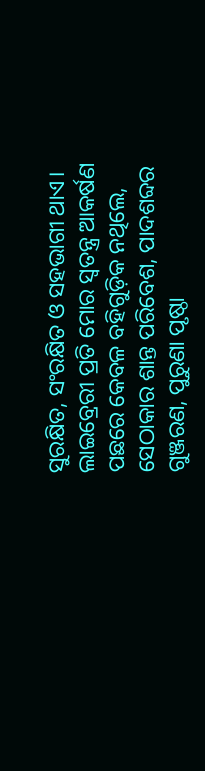ସୁରକ୍ଷିତ, ସଂରକ୍ଷିତ ଓ ସହଭାଗୀ ଥାଏ।
ଲାଇବ୍ରେରୀ ପ୍ରତି ମୋର ସ୍ୱତନ୍ତ୍ର ଆକର୍ଷଣ ପଛରେ କେବଳ ବହିଗୁଡ଼ିକ ନଥିଲେ, ସେଠାକାର ଶାନ୍ତ ପରିବେଶ, ପାଦଶବ୍ଦର ଗୁଞ୍ଜରଣ, ପୁରୁଣା ପୃଷ୍ଠା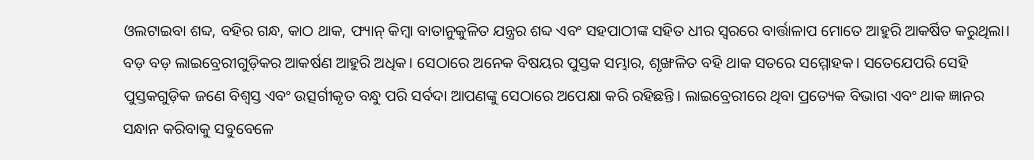ଓଲଟାଇବା ଶବ୍ଦ, ବହିର ଗନ୍ଧ, କାଠ ଥାକ, ଫ୍ୟାନ୍ କିମ୍ବା ବାତାନୁକୁଳିତ ଯନ୍ତ୍ରର ଶବ୍ଦ ଏବଂ ସହପାଠୀଙ୍କ ସହିତ ଧୀର ସ୍ୱରରେ ବାର୍ତ୍ତାଳାପ ମୋତେ ଆହୁରି ଆକର୍ଷିତ କରୁଥିଲା। ବଡ଼ ବଡ଼ ଲାଇବ୍ରେରୀଗୁଡ଼ିକର ଆକର୍ଷଣ ଆହୁରି ଅଧିକ। ସେଠାରେ ଅନେକ ବିଷୟର ପୁସ୍ତକ ସମ୍ଭାର, ଶୃଙ୍ଖଳିତ ବହି ଥାକ ସତରେ ସମ୍ମୋହକ। ସତେଯେପରି ସେହି ପୁସ୍ତକଗୁଡ଼ିକ ଜଣେ ବିଶ୍ୱସ୍ତ ଏବଂ ଉତ୍ସର୍ଗୀକୃତ ବନ୍ଧୁ ପରି ସର୍ବଦା ଆପଣଙ୍କୁ ସେଠାରେ ଅପେକ୍ଷା କରି ରହିଛନ୍ତି। ଲାଇବ୍ରେରୀରେ ଥିବା ପ୍ରତ୍ୟେକ ବିଭାଗ ଏବଂ ଥାକ ଜ୍ଞାନର ସନ୍ଧାନ କରିବାକୁ ସବୁବେଳେ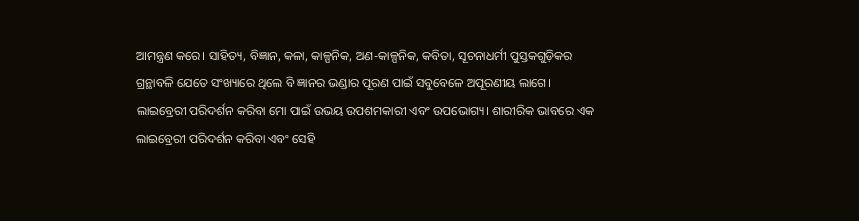ଆମନ୍ତ୍ରଣ କରେ। ସାହିତ୍ୟ, ବିଜ୍ଞାନ, କଳା, କାଳ୍ପନିକ, ଅଣ-କାଳ୍ପନିକ, କବିତା, ସୂଚନାଧର୍ମୀ ପୁସ୍ତକଗୁଡ଼ିକର ଗ୍ରନ୍ଥାବଳି ଯେତେ ସଂଖ୍ୟାରେ ଥିଲେ ବି ଜ୍ଞାନର ଭଣ୍ଡାର ପୂରଣ ପାଇଁ ସବୁବେଳେ ଅପୂରଣୀୟ ଲାଗେ।
ଲାଇବ୍ରେରୀ ପରିଦର୍ଶନ କରିବା ମୋ ପାଇଁ ଉଭୟ ଉପଶମକାରୀ ଏବଂ ଉପଭୋଗ୍ୟ। ଶାରୀରିକ ଭାବରେ ଏକ ଲାଇବ୍ରେରୀ ପରିଦର୍ଶନ କରିବା ଏବଂ ସେହି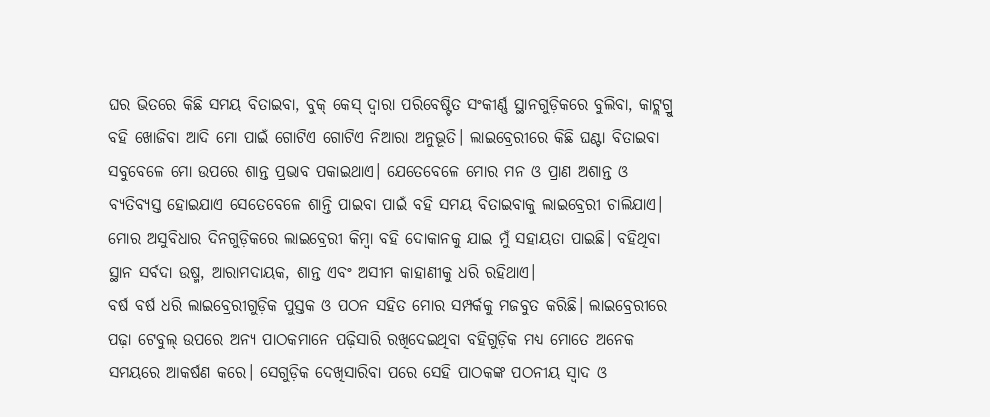ଘର ଭିତରେ କିଛି ସମୟ ବିତାଇବା, ବୁକ୍ କେସ୍ ଦ୍ୱାରା ପରିବେଷ୍ଟିତ ସଂକୀର୍ଣ୍ଣ ସ୍ଥାନଗୁଡ଼ିକରେ ବୁଲିବା, କାଟ୍ଲଗ୍ରୁ ବହି ଖୋଜିବା ଆଦି ମୋ ପାଇଁ ଗୋଟିଏ ଗୋଟିଏ ନିଆରା ଅନୁଭୂତି। ଲାଇବ୍ରେରୀରେ କିଛି ଘଣ୍ଟା ବିତାଇବା ସବୁବେଳେ ମୋ ଉପରେ ଶାନ୍ତ ପ୍ରଭାବ ପକାଇଥାଏ। ଯେତେବେଳେ ମୋର ମନ ଓ ପ୍ରାଣ ଅଶାନ୍ତ ଓ ବ୍ୟତିବ୍ୟସ୍ତ ହୋଇଯାଏ ସେତେବେଳେ ଶାନ୍ତି ପାଇବା ପାଇଁ ବହି ସମୟ ବିତାଇବାକୁ ଲାଇବ୍ରେରୀ ଚାଲିଯାଏ। ମୋର ଅସୁବିଧାର ଦିନଗୁଡ଼ିକରେ ଲାଇବ୍ରେରୀ କିମ୍ୱା ବହି ଦୋକାନକୁ ଯାଇ ମୁଁ ସହାୟତା ପାଇଛି। ବହିଥିବା ସ୍ଥାନ ସର୍ବଦା ଉଷ୍ମ, ଆରାମଦାୟକ, ଶାନ୍ତ ଏବଂ ଅସୀମ କାହାଣୀକୁ ଧରି ରହିଥାଏ।
ବର୍ଷ ବର୍ଷ ଧରି ଲାଇବ୍ରେରୀଗୁଡ଼ିକ ପୁସ୍ତକ ଓ ପଠନ ସହିତ ମୋର ସମ୍ପର୍କକୁ ମଜବୁତ କରିଛି। ଲାଇବ୍ରେରୀରେ ପଢ଼ା ଟେବୁଲ୍ ଉପରେ ଅନ୍ୟ ପାଠକମାନେ ପଢ଼ିସାରି ରଖିଦେଇଥିବା ବହିଗୁଡ଼ିକ ମଧ୍ୟ ମୋତେ ଅନେକ ସମୟରେ ଆକର୍ଷଣ କରେ। ସେଗୁଡ଼ିକ ଦେଖିସାରିବା ପରେ ସେହି ପାଠକଙ୍କ ପଠନୀୟ ସ୍ୱାଦ ଓ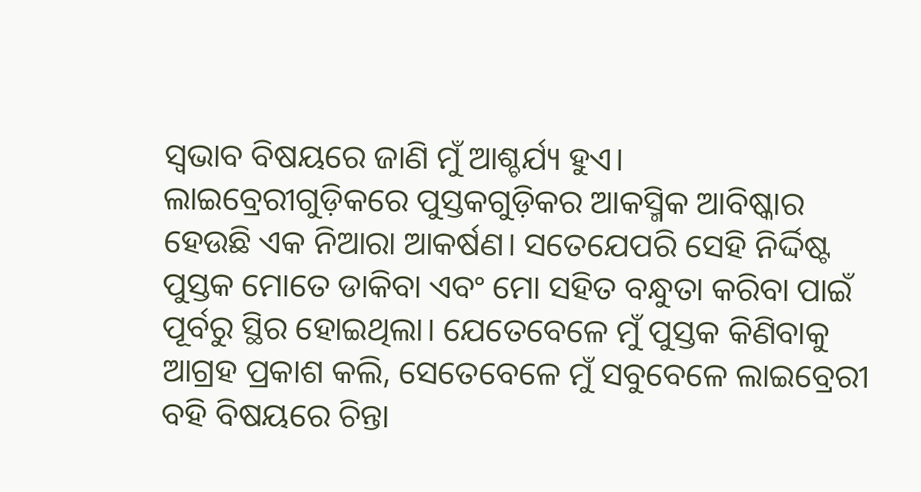ସ୍ୱଭାବ ବିଷୟରେ ଜାଣି ମୁଁ ଆଶ୍ଚର୍ଯ୍ୟ ହୁଏ।
ଲାଇବ୍ରେରୀଗୁଡ଼ିକରେ ପୁସ୍ତକଗୁଡ଼ିକର ଆକସ୍ମିକ ଆବିଷ୍କାର ହେଉଛି ଏକ ନିଆରା ଆକର୍ଷଣ। ସତେଯେପରି ସେହି ନିର୍ଦ୍ଦିଷ୍ଟ ପୁସ୍ତକ ମୋତେ ଡାକିବା ଏବଂ ମୋ ସହିତ ବନ୍ଧୁତା କରିବା ପାଇଁ ପୂର୍ବରୁ ସ୍ଥିର ହୋଇଥିଲା। ଯେତେବେଳେ ମୁଁ ପୁସ୍ତକ କିଣିବାକୁ ଆଗ୍ରହ ପ୍ରକାଶ କଲି, ସେତେବେଳେ ମୁଁ ସବୁବେଳେ ଲାଇବ୍ରେରୀ ବହି ବିଷୟରେ ଚିନ୍ତା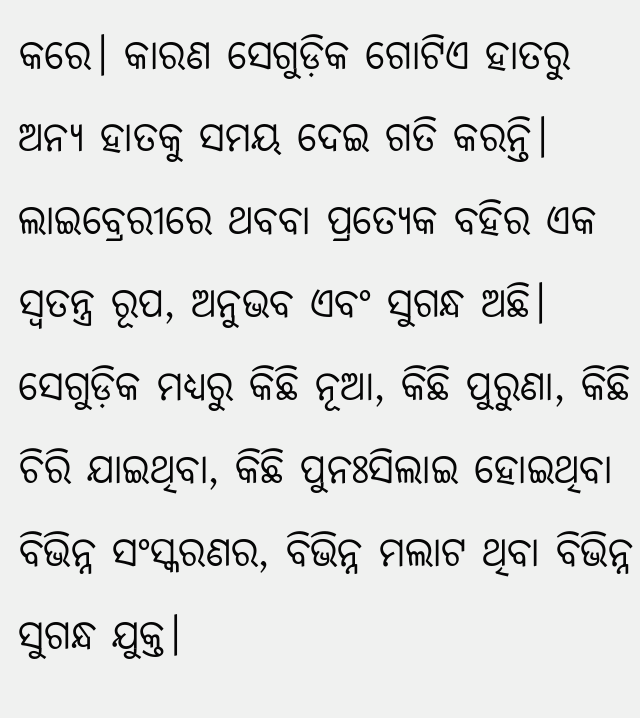କରେ। କାରଣ ସେଗୁଡ଼ିକ ଗୋଟିଏ ହାତରୁ ଅନ୍ୟ ହାତକୁ ସମୟ ଦେଇ ଗତି କରନ୍ତି। ଲାଇବ୍ରେରୀରେ ଥବବା ପ୍ରତ୍ୟେକ ବହିର ଏକ ସ୍ୱତନ୍ତ୍ର ରୂପ, ଅନୁଭବ ଏବଂ ସୁଗନ୍ଧ ଅଛି। ସେଗୁଡ଼ିକ ମଧ୍ୟରୁ କିଛି ନୂଆ, କିଛି ପୁରୁଣା, କିଛି ଚିରି ଯାଇଥିବା, କିଛି ପୁନଃସିଲାଇ ହୋଇଥିବା ବିଭିନ୍ନ ସଂସ୍କରଣର, ବିଭିନ୍ନ ମଲାଟ ଥିବା ବିଭିନ୍ନ ସୁଗନ୍ଧ ଯୁକ୍ତ।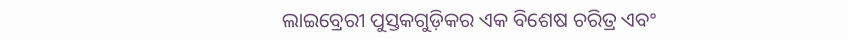ଲାଇବ୍ରେରୀ ପୁସ୍ତକଗୁଡ଼ିକର ଏକ ବିଶେଷ ଚରିତ୍ର ଏବଂ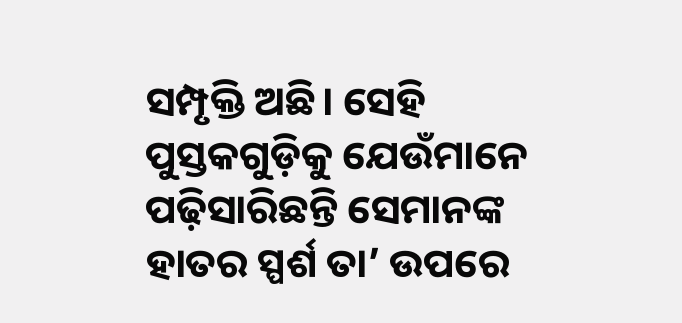ସମ୍ପୃକ୍ତି ଅଛି। ସେହି ପୁସ୍ତକଗୁଡ଼ିକୁ ଯେଉଁମାନେ ପଢ଼ିସାରିଛନ୍ତି ସେମାନଙ୍କ ହାତର ସ୍ପର୍ଶ ତା’ ଉପରେ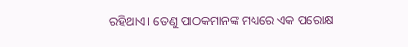ରହିଥାଏ। ତେଣୁ ପାଠକମାନଙ୍କ ମଧ୍ୟରେ ଏକ ପରୋକ୍ଷ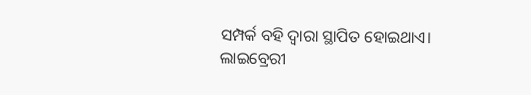ସମ୍ପର୍କ ବହି ଦ୍ୱାରା ସ୍ଥାପିତ ହୋଇଥାଏ।
ଲାଇବ୍ରେରୀ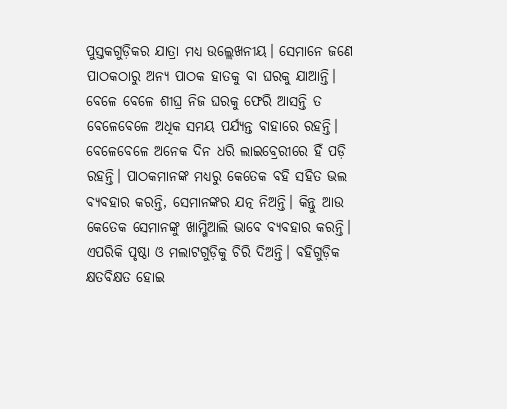ପୁସ୍ତକଗୁଡ଼ିକର ଯାତ୍ରା ମଧ୍ୟ ଉଲ୍ଲେଖନୀୟ। ସେମାନେ ଜଣେ ପାଠକଠାରୁ ଅନ୍ୟ ପାଠକ ହାତକୁ ବା ଘରକୁ ଯାଆନ୍ତି। ବେଳେ ବେଳେ ଶୀଘ୍ର ନିଜ ଘରକୁ ଫେରି ଆସନ୍ତି ତ ବେଳେବେଳେ ଅଧିକ ସମୟ ପର୍ଯ୍ୟନ୍ତ ବାହାରେ ରହନ୍ତି। ବେଳେବେଳେ ଅନେକ ଦିନ ଧରି ଲାଇବ୍ରେରୀରେ ହିଁ ପଡ଼ି ରହନ୍ତି। ପାଠକମାନଙ୍କ ମଧ୍ୟରୁ କେତେକ ବହି ସହିତ ଭଲ ବ୍ୟବହାର କରନ୍ତି, ସେମାନଙ୍କର ଯତ୍ନ ନିଅନ୍ତି। କିନ୍ତୁ ଆଉ କେତେକ ସେମାନଙ୍କୁ ଖାମ୍ଖିଆଲି ଭାବେ ବ୍ୟବହାର କରନ୍ତି। ଏପରିକି ପୃଷ୍ଠା ଓ ମଲାଟଗୁଡ଼ିକୁ ଚିରି ଦିଅନ୍ତି। ବହିଗୁଡ଼ିକ କ୍ଷତବିକ୍ଷତ ହୋଇ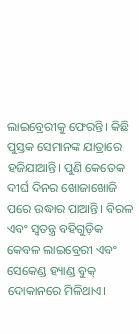ଲାଇବ୍ରେରୀକୁ ଫେରନ୍ତି। କିଛି ପୁସ୍ତକ ସେମାନଙ୍କ ଯାତ୍ରାରେ ହଜିଯାଆନ୍ତି। ପୁଣି କେତେକ ଦୀର୍ଘ ଦିନର ଖୋଜାଖୋଜି ପରେ ଉଦ୍ଧାର ପାଆନ୍ତି। ବିରଳ ଏବଂ ସ୍ୱତନ୍ତ୍ର ବହିଗୁଡ଼ିକ କେବଳ ଲାଇବ୍ରେରୀ ଏବଂ ସେକେଣ୍ଡ ହ୍ୟାଣ୍ଡ ବୁକ୍ ଦୋକାନରେ ମିଳିଥାଏ।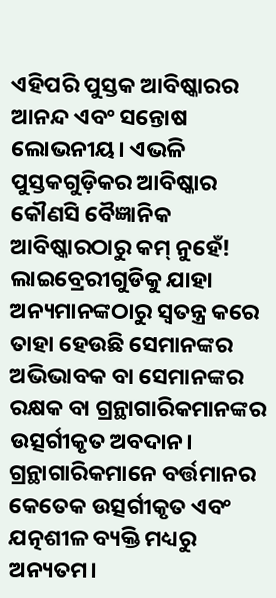ଏହିପରି ପୁସ୍ତକ ଆବିଷ୍କାରର ଆନନ୍ଦ ଏବଂ ସନ୍ତୋଷ ଲୋଭନୀୟ। ଏଭଳି ପୁସ୍ତକଗୁଡ଼ିକର ଆବିଷ୍କାର କୌଣସି ବୈଜ୍ଞାନିକ ଆବିଷ୍କାରଠାରୁ କମ୍ ନୁହେଁ!
ଲାଇବ୍ରେରୀଗୁଡିକୁ ଯାହା ଅନ୍ୟମାନଙ୍କଠାରୁ ସ୍ୱତନ୍ତ୍ର କରେ ତାହା ହେଉଛି ସେମାନଙ୍କର ଅଭିଭାବକ ବା ସେମାନଙ୍କର ରକ୍ଷକ ବା ଗ୍ରନ୍ଥାଗାରିକମାନଙ୍କର ଉତ୍ସର୍ଗୀକୃତ ଅବଦାନ। ଗ୍ରନ୍ଥାଗାରିକମାନେ ବର୍ତ୍ତମାନର କେତେକ ଉତ୍ସର୍ଗୀକୃତ ଏବଂ ଯତ୍ନଶୀଳ ବ୍ୟକ୍ତି ମଧ୍ୟରୁ ଅନ୍ୟତମ।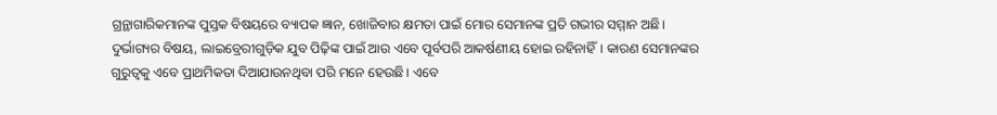ଗ୍ରନ୍ଥାଗାରିକମାନଙ୍କ ପୁସ୍ତକ ବିଷୟରେ ବ୍ୟାପକ ଜ୍ଞାନ, ଖୋଜିବାର କ୍ଷମତା ପାଇଁ ମୋର ସେମାନଙ୍କ ପ୍ରତି ଗଭୀର ସମ୍ମାନ ଅଛି।
ଦୁର୍ଭାଗ୍ୟର ବିଷୟ, ଲାଇବ୍ରେରୀଗୁଡ଼ିକ ଯୁବ ପିଢ଼ିଙ୍କ ପାଇଁ ଆଉ ଏବେ ପୂର୍ବପରି ଆକର୍ଷଣୀୟ ହୋଇ ରହିନାହିଁ। କାରଣ ସେମାନଙ୍କର ଗୁରୁତ୍ୱକୁ ଏବେ ପ୍ରାଥମିକତା ଦିଆଯାଉନଥିବା ପରି ମନେ ହେଉଛି। ଏବେ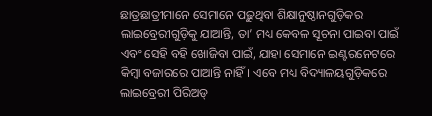ଛାତ୍ରଛାତ୍ରୀମାନେ ସେମାନେ ପଢ଼ୁଥିବା ଶିକ୍ଷାନୁଷ୍ଠାନଗୁଡ଼ିକର ଲାଇବ୍ରେରୀଗୁଡ଼ିକୁ ଯାଆନ୍ତି, ତା’ ମଧ୍ୟ କେବଳ ସୂଚନା ପାଇବା ପାଇଁ ଏବଂ ସେହି ବହି ଖୋଜିବା ପାଇଁ, ଯାହା ସେମାନେ ଇଣ୍ଟରନେଟରେ କିମ୍ୱା ବଜାରରେ ପାଆନ୍ତି ନାହିଁ। ଏବେ ମଧ୍ୟ ବିଦ୍ୟାଳୟଗୁଡ଼ିକରେ ଲାଇବ୍ରେରୀ ପିରିଅଡ୍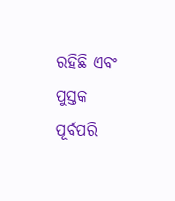ରହିଛି ଏବଂ ପୁସ୍ତକ ପୂର୍ବପରି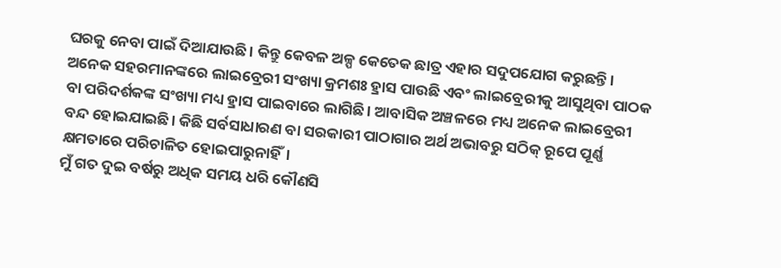ଘରକୁ ନେବା ପାଇଁ ଦିଆଯାଉଛି। କିନ୍ତୁ କେବଳ ଅଳ୍ପ କେତେକ ଛାତ୍ର ଏହାର ସଦୁପଯୋଗ କରୁଛନ୍ତି। ଅନେକ ସହରମାନଙ୍କରେ ଲାଇବ୍ରେରୀ ସଂଖ୍ୟା କ୍ରମଶଃ ହ୍ରାସ ପାଉଛି ଏବଂ ଲାଇବ୍ରେରୀକୁ ଆସୁଥିବା ପାଠକ ବା ପରିଦର୍ଶକଙ୍କ ସଂଖ୍ୟା ମଧ୍ୟ ହ୍ରାସ ପାଇବାରେ ଲାଗିଛି। ଆବାସିକ ଅଞ୍ଚଳରେ ମଧ୍ୟ ଅନେକ ଲାଇବ୍ରେରୀ ବନ୍ଦ ହୋଇଯାଇଛି। କିଛି ସର୍ବସାଧାରଣ ବା ସରକାରୀ ପାଠାଗାର ଅର୍ଥ ଅଭାବରୁ ସଠିକ୍ ରୂପେ ପୂର୍ଣ୍ଣ କ୍ଷମତାରେ ପରିଚାଳିତ ହୋଇପାରୁନାହିଁ।
ମୁଁ ଗତ ଦୁଇ ବର୍ଷରୁ ଅଧିକ ସମୟ ଧରି କୌଣସି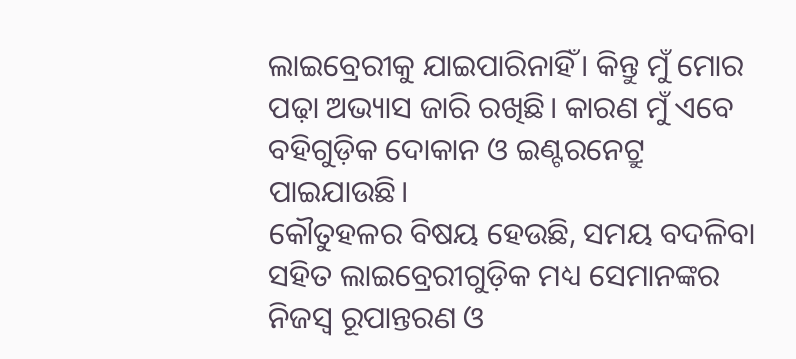ଲାଇବ୍ରେରୀକୁ ଯାଇପାରିନାହିଁ। କିନ୍ତୁ ମୁଁ ମୋର ପଢ଼ା ଅଭ୍ୟାସ ଜାରି ରଖିଛି। କାରଣ ମୁଁ ଏବେ ବହିଗୁଡ଼ିକ ଦୋକାନ ଓ ଇଣ୍ଟରନେଟ୍ରୁ ପାଇଯାଉଛି।
କୌତୁହଳର ବିଷୟ ହେଉଛି, ସମୟ ବଦଳିବା ସହିତ ଲାଇବ୍ରେରୀଗୁଡ଼ିକ ମଧ୍ୟ ସେମାନଙ୍କର ନିଜସ୍ୱ ରୂପାନ୍ତରଣ ଓ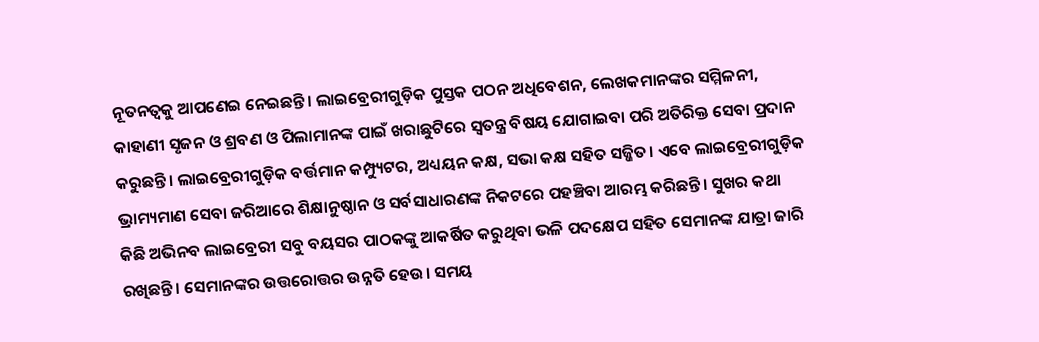ନୂତନତ୍ୱକୁ ଆପଣେଇ ନେଇଛନ୍ତି। ଲାଇବ୍ରେରୀଗୁଡ଼ିକ ପୁସ୍ତକ ପଠନ ଅଧିବେଶନ, ଲେଖକମାନଙ୍କର ସମ୍ମିଳନୀ, କାହାଣୀ ସୃଜନ ଓ ଶ୍ରବଣ ଓ ପିଲାମାନଙ୍କ ପାଇଁ ଖରାଛୁଟିରେ ସ୍ୱତନ୍ତ୍ର ବିଷୟ ଯୋଗାଇବା ପରି ଅତିରିକ୍ତ ସେବା ପ୍ରଦାନ କରୁଛନ୍ତି। ଲାଇବ୍ରେରୀଗୁଡ଼ିକ ବର୍ତ୍ତମାନ କମ୍ପ୍ୟୁଟର, ଅଧ୍ୟୟନ କକ୍ଷ, ସଭା କକ୍ଷ ସହିତ ସଜ୍ଜିତ। ଏବେ ଲାଇବ୍ରେରୀଗୁଡ଼ିକ ଭ୍ରାମ୍ୟମାଣ ସେବା ଜରିଆରେ ଶିକ୍ଷାନୁଷ୍ଠାନ ଓ ସର୍ବସାଧାରଣଙ୍କ ନିକଟରେ ପହଞ୍ଚିବା ଆରମ୍ଭ କରିଛନ୍ତି। ସୁଖର କଥା କିଛି ଅଭିନବ ଲାଇବ୍ରେରୀ ସବୁ ବୟସର ପାଠକଙ୍କୁ ଆକର୍ଷିତ କରୁଥିବା ଭଳି ପଦକ୍ଷେପ ସହିତ ସେମାନଙ୍କ ଯାତ୍ରା ଜାରି ରଖିଛନ୍ତି। ସେମାନଙ୍କର ଉତ୍ତରୋତ୍ତର ଉନ୍ନତି ହେଉ। ସମୟ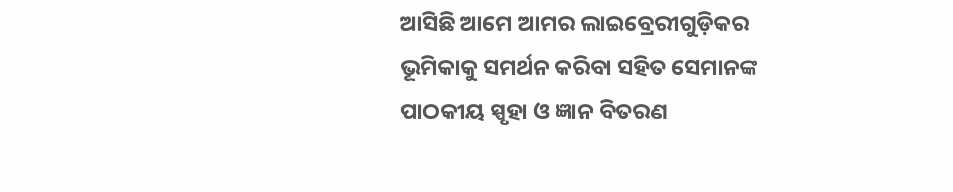ଆସିଛି ଆମେ ଆମର ଲାଇବ୍ରେରୀଗୁଡ଼ିକର ଭୂମିକାକୁ ସମର୍ଥନ କରିବା ସହିତ ସେମାନଙ୍କ ପାଠକୀୟ ସ୍ପୃହା ଓ ଜ୍ଞାନ ବିତରଣ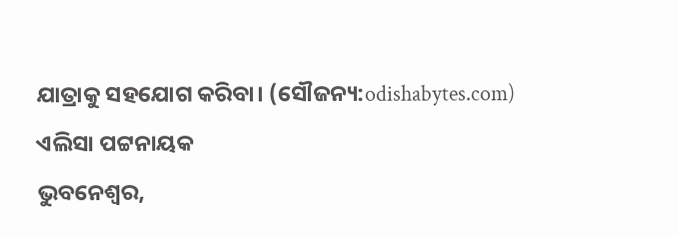ଯାତ୍ରାକୁ ସହଯୋଗ କରିବା। (ସୌଜନ୍ୟ:odishabytes.com)
ଏଲିସା ପଟ୍ଟନାୟକ
ଭୁବନେଶ୍ୱର,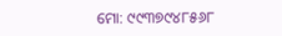ମୋ: ୯୯୩୭୯୪୮୫୬୮